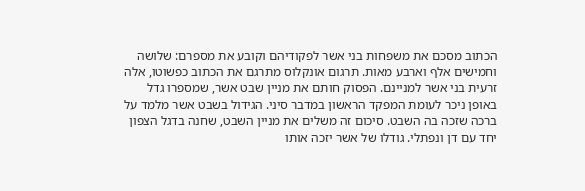הכתוב מסכם את משפחות בני אשר לפקודיהם וקובע את מספרם: שלושה וחמישים אלף וארבע מאות. תרגום אונקלוס מתרגם את הכתוב כפשוטו, אלה זרעית בני אשר למניינם. הפסוק חותם את מניין שבט אשר, שמספרו גדל באופן ניכר לעומת המפקד הראשון במדבר סיני. הגידול בשבט אשר מלמד על ברכה שזכה בה השבט. סיכום זה משלים את מניין השבט, שחנה בדגל הצפון יחד עם דן ונפתלי. גודלו של אשר יזכה אותו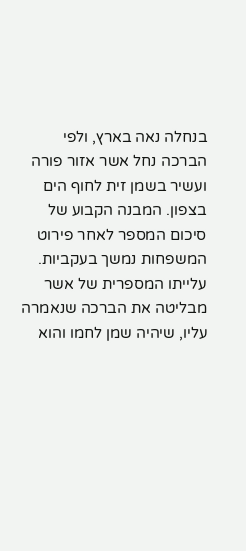בנחלה נאה בארץ, ולפי הברכה נחל אשר אזור פורה ועשיר בשמן זית לחוף הים בצפון. המבנה הקבוע של סיכום המספר לאחר פירוט המשפחות נמשך בעקביות. עלייתו המספרית של אשר מבליטה את הברכה שנאמרה עליו, שיהיה שמן לחמו והוא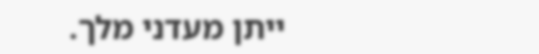ייתן מעדני מלך.